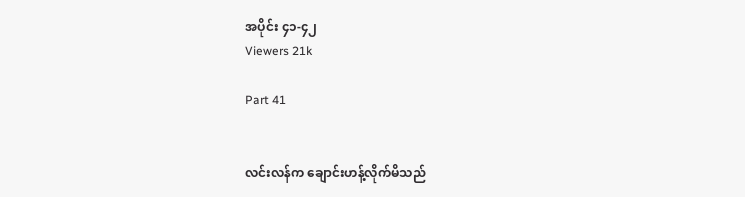အပိုင်း ၄၁-၄၂
Viewers 21k

Part 41


လင်းလန်က ချောင်းဟန့်လိုက်‌မိသည်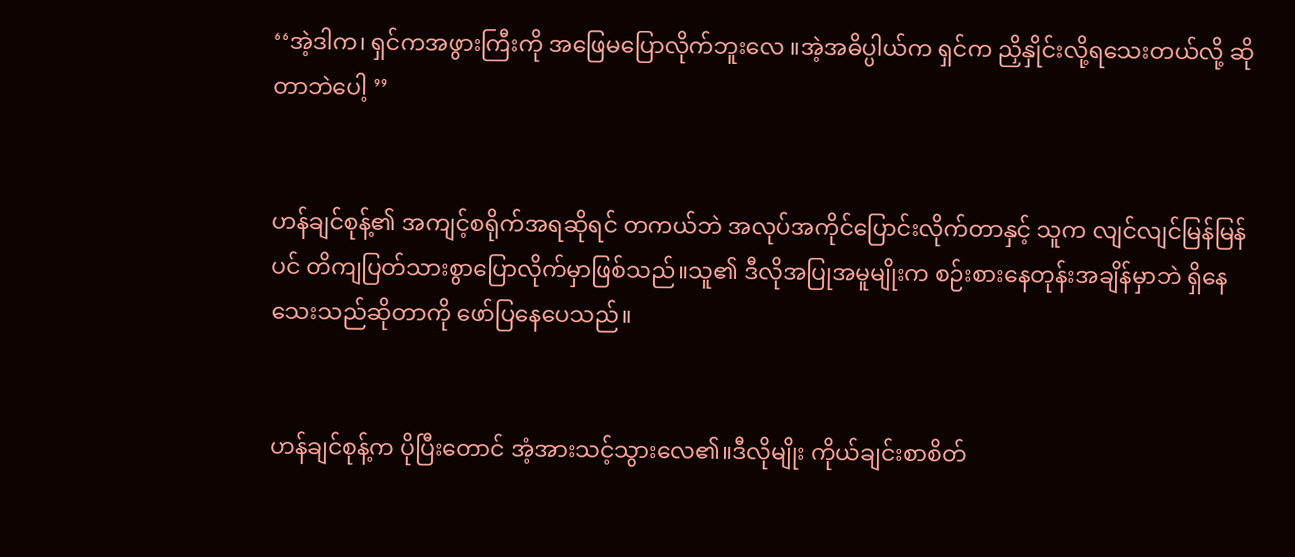‘‘အဲ့ဒါက၊ ရှင်ကအဖွားကြီးကို အဖြေမပြောလိုက်ဘူးလေ ။အဲ့အဓိပ္ပါယ်က ရှင်က ညှိနှိုင်းလို့ရသေးတယ်လို့ ဆိုတာဘဲပေါ့ ’’


ဟန်ချင်စုန့်၏ အကျင့်စရိုက်အရဆိုရင် တကယ်ဘဲ အလုပ်အကိုင်ပြောင်းလိုက်တာနှင့် သူက လျင်လျင်မြန်မြန်ပင် တိကျပြတ်သားစွာပြောလိုက်မှာဖြစ်သည်။သူ၏ ဒီလိုအပြုအမူမျိုးက စဉ်းစားနေတုန်းအချိန်မှာဘဲ ရှိနေသေးသည်ဆိုတာကို ဖော်ပြနေပေသည်။


ဟန်ချင်စုန့်က ပိုပြီးတောင် အံ့အားသင့်သွားလေ၏။ဒီလိုမျိုး ကိုယ်ချင်းစာစိတ်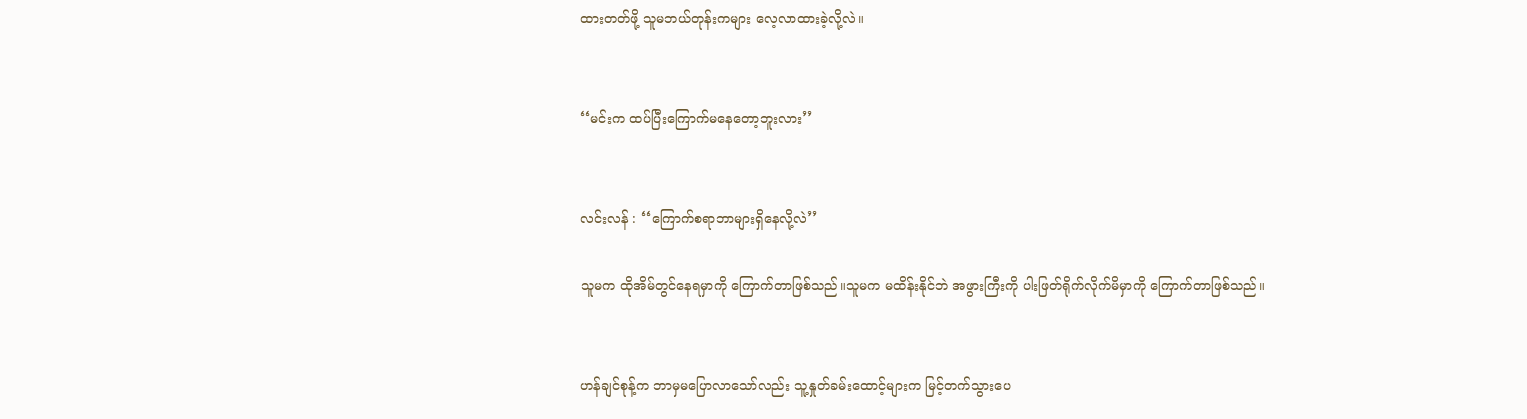ထားတတ်ဖို့ သူမဘယ်တုန်းကများ လေ့လာထားခဲ့လို့လဲ။


‘‘မင်းက ထပ်ပြီးကြောက်မနေတော့ဘူးလား’’


လင်းလန် : ‘‘ကြောက်စရာဘာများရှိနေလို့လဲ’’

သူမက ထိုအိမ်တွင်နေရမှာကို ကြောက်တာဖြစ်သည်။သူမက မထိန်းနိုင်ဘဲ အဖွားကြီးကို ပါးဖြတ်ရိုက်လိုက်မိမှာကို ကြောက်တာဖြစ်သည်။


ဟန်ချင်စုန့်က ဘာမှမပြောလာသော်လည်း သူ့နှုတ်ခမ်းထောင့်များက မြင့်တက်သွားပေ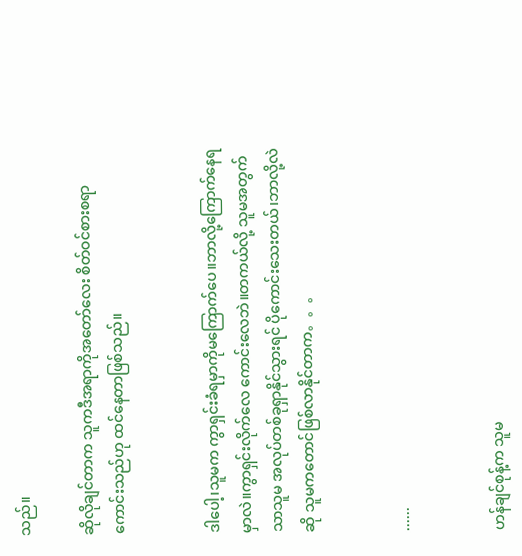သည်။

ဆိုလိုချင်တာက သူကဒီအရာကိုအတော်လေး စိတ်ဝင်စားစရာကောင်းသည်ဟု ထင်နေတာဖြစ်သည်။


ဒါပေါ့၊သူမက ကွာရှင်းခံရမှာကိုမကြောက်ပေ။ဘာလို့ကြောက်နေရမှာလဲ။ကွာရှင်းလိုက်လေ ကောင်းလေဘဲ။တကယ်လို့ သူမအတွက်သာသူမ အလုပ်တစ်ခုရှာနိုင်သွားရင် ပိုကောင်းသေးတယ်၊ဘာလို့လဲဆို သူမကတောင်ဖြစ်လာနိုင်တာက。。。


......


ဟန်ချင်စုန့်က သူမ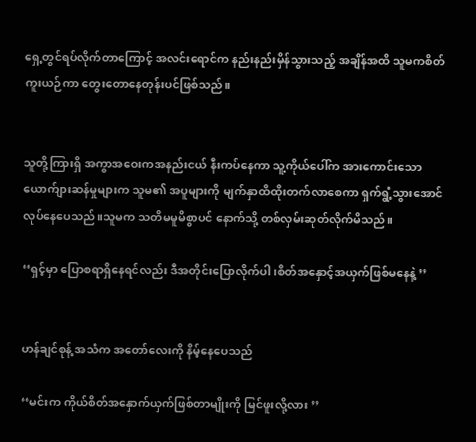ရှေ့တွင်ရပ်လိုက်တာကြောင့် အလင်းရောင်က နည်းနည်းမှိန်သွားသည့် အချိန်အထိ သူမကစိတ်ကူးယဉ်ကာ တွေးတောနေတုန်းပင်ဖြစ်သည်။


သူတို့ကြားရှိ အကွာအဝေးကအနည်းငယ် နီးကပ်နေကာ သူ့ကိုယ်ပေါ်က အားကောင်းသော ယောက်ျားဆန်မှုများက သူမ၏ အပူများကို မျက်နှာထိထိုးတက်လာစေကာ ရှက်ရွံ့သွားအောင် လုပ်နေပေသည်။သူမက သတိမမူမိစွာပင် နောက်သို့ တစ်လှမ်းဆုတ်လိုက်မိသည်။

‘‘ရှင့်မှာ ပြောစရာရှိနေရင်လည်း ဒီအတိုင်းပြောလိုက်ပါ ၊စိတ်အနှောင့်အယှက်ဖြစ်မနေနဲ့ ’’


ဟန်ချင်စုန့် အသံက အတော်လေးကို နိမ့်နေပေသည်

‘‘မင်းက ကိုယ်စိတ်အနှောက်ယှက်ဖြစ်တာမျိုးကို မြင်ဖူးလို့လား ’’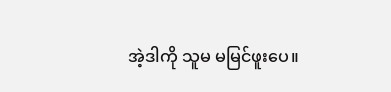အဲ့ဒါကို သူမ မမြင်ဖူးပေ။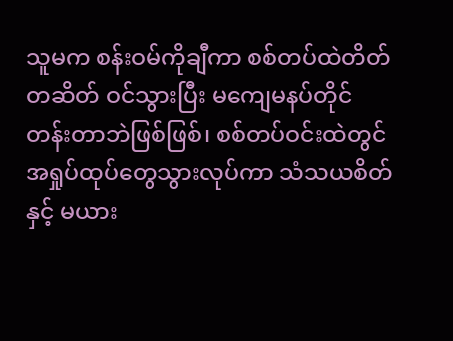သူမက စန်းဝမ်ကိုချီကာ စစ်တပ်ထဲတိတ်တဆိတ် ဝင်သွားပြီး ‌မကျေမနပ်တိုင်တန်းတာဘဲဖြစ်ဖြစ်၊ စစ်တပ်ဝင်းထဲတွင် အရှုပ်ထုပ်တွေသွားလုပ်ကာ သံသယစိတ်နှင့် မယား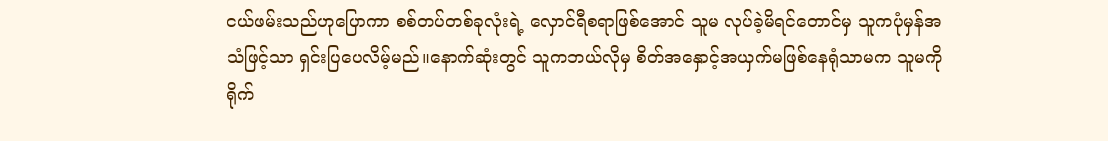ငယ်ဖမ်းသည်ဟုပြောကာ စစ်တပ်တစ်ခုလုံးရဲ့ လှောင်ရီစရာဖြစ်အောင် သူမ လုပ်ခဲ့မိရင်တောင်မှ သူကပုံမှန်အသံဖြင့်သာ ‌ရှင်းပြပေလိမ့်မည်။နောက်ဆုံးတွင် သူကဘယ်လိုမှ စိတ်အနှောင့်အယှက်မဖြစ်နေရုံသာမက သူမကို ရိုက်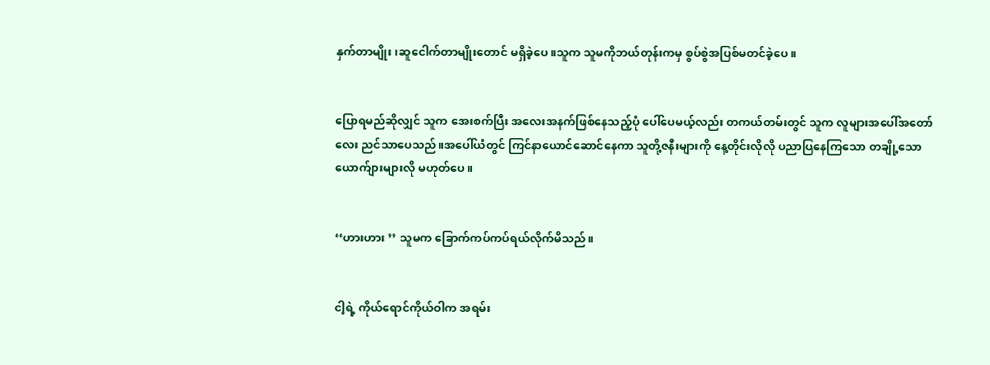နှက်တာမျိုး၊ဆူငေါက်တာမျိုးတောင် မရှိခဲ့ပေ။သူက သူမကိုဘယ်တုန်းကမှ စွပ်စွဲအပြစ်မတင်ခဲ့ပေ။


ပြောရမည်ဆိုလျှင် သူက အေးစက်ပြီး အလေးအနက်ဖြစ်နေသည့်ပုံ ပေါ်ပေမယ့်လည်း တကယ်တမ်းတွင် သူက လူများအပေါ်အတော်လေး ညင်သာပေသည်။အပေါ်ယံတွင် ကြင်နာယောင်ဆောင်နေကာ သူတို့ဇနီးများကို နေ့တိုင်းလိုလို ပညာပြနေကြသော တချို့သောယောက်ျားများလို မဟုတ်ပေ။


‘‘ဟားဟား ’’ သူမက ခြောက်ကပ်ကပ်ရယ်လိုက်မိသည်။


ငါ့ရဲ့ ကိုယ်ရောင်ကိုယ်ဝါက အရမ်း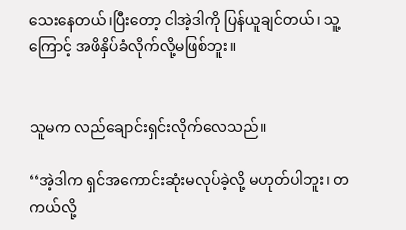သေးနေတယ်၊ပြီးတော့ ငါအဲ့ဒါကို ပြန်ယူချင်တယ်၊ သူ့ကြောင့် အဖိနှိပ်ခံလိုက်လို့မဖြစ်ဘူး။


သူမက လည်ချောင်းရှင်းလိုက်လေသည်။

‘‘အဲ့ဒါက ရှင်အကောင်းဆုံးမလုပ်ခဲ့လို့ မဟုတ်ပါဘူး၊ တကယ်လို့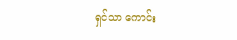ရှင်သာ ကောင်း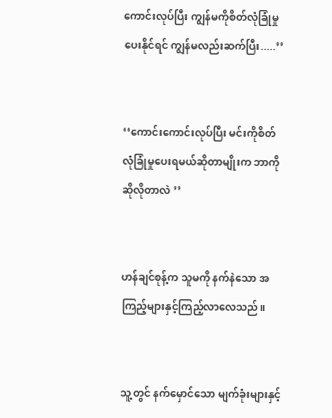ကောင်းလုပ်ပြီး ကျွန်မကိုစိတ်လုံခြုံမှုပေးနိုင်ရင် ကျွန်မလည်းဆက်ပြီး.....’’


‘‘ကောင်းကောင်းလုပ်ပြီး မင်းကိုစိတ်လုံခြုံမှုပေးရမယ်ဆိုတာမျိုးက ဘာကိုဆိုလိုတာလဲ ’’


ဟန်ချင်စုန့်က သူမကို‌ နက်နဲသော အကြည့်များနှင့်ကြည့်လာလေသည်။


သူ့တွင် နက်မှောင်သော မျက်ခုံးများနှင့်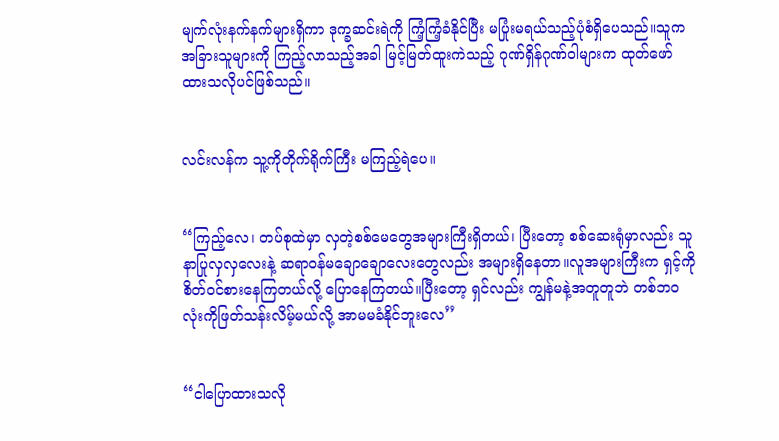မျက်လုံးနက်နက်များရှိကာ ဒုက္ခဆင်းရဲကို ကြံ့ကြံ့ခံနိုင်ပြီး မပြုံးမရယ်သည့်ပုံစံရှိပေသည်။သူက အခြားသူများကို ကြည့်‌လာသည့်အခါ မြင့်မြတ်ထူးကဲသည့် ဂုဏ်ရှိန်ဂုဏ်ဝါများက ထုတ်ဖော်ထားသလိုပင်ဖြစ်သည်။


လင်းလန်က သူ့ကိုတိုက်ရိုက်ကြီး မကြည့်ရဲပေ။


‘‘ကြည့်လေ၊ တပ်စုထဲမှာ လှတဲ့စစ်မေတွေအများကြီးရှိတယ်၊ ပြီးတော့ စစ်ဆေးရုံမှာလည်း သူနာပြုလှလှလေးနဲ့ ဆရာဝန်မချောချောလေးတွေလည်း အများရှိနေတာ။လူအများကြီးက ရှင့်ကိုစိတ်ဝင်စားနေကြတယ်လို့ ပြောနေကြတယ်။ပြီးတော့ ရှင်လည်း ကျွန်မနဲ့အတူတူဘဲ တစ်ဘဝလုံးကိုဖြတ်သန်းလိမ့်မယ်လို့ အာမမခံနိုင်ဘူးလေ’’


‘‘ငါပြောထားသလို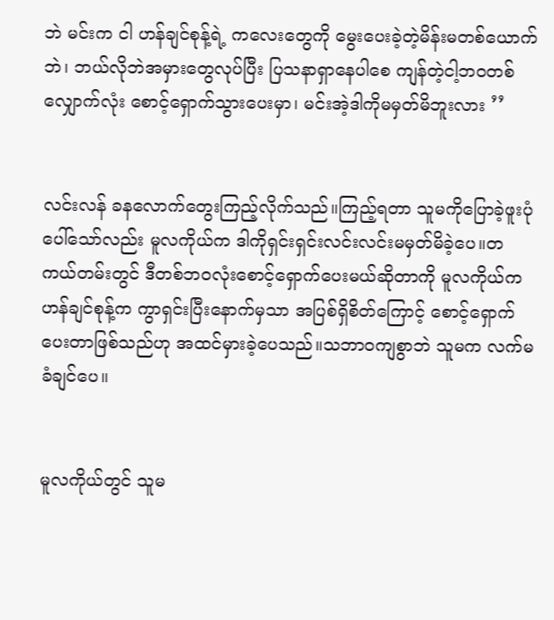ဘဲ မင်းက ငါ ဟန်ချင်စုန့်ရဲ့ ကလေးတွေကို မွေးပေးခဲ့တဲ့မိန်းမ‌တစ်ယောက်ဘဲ၊ ဘယ်လိုဘဲအမှားတွေလုပ်ပြီး ပြသနာရှာနေပါစေ ကျန်တဲ့ငါ့ဘဝတစ်လျှောက်လုံး စောင့်ရှောက်သွားပေးမှာ၊ မင်းအဲ့ဒါကိုမမှတ်မိဘူးလား ’’


လင်းလန် ခနလောက်တွေးကြည့်လိုက်သည်။ကြည့်ရတာ သူမကိုပြောခဲ့ဖူးပုံပေါ်သော်လည်း မူလကိုယ်က ဒါကိုရှင်းရှင်းလင်းလင်းမမှတ်မိခဲ့ပေ။တကယ်တမ်းတွင် ဒီတစ်ဘဝလုံးစောင့်ရှောက်ပေးမယ်ဆိုတာကို မူလကိုယ်က ဟန်ချင်စုန့်က ကွာရှင်းပြီးနောက်မှသာ အပြစ်ရှိစိတ်ကြောင့် စောင့်ရှောက်ပေးတာဖြစ်သည်ဟု အထင်မှားခဲ့ပေသည်။သဘာဝကျစွာဘဲ သူမက လက်မခံချင်ပေ။


မူလကိုယ်တွင် သူမ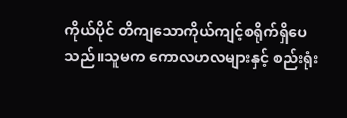ကိုယ်ပိုင် တိကျသောကိုယ်ကျင့်စရိုက်ရှိပေသည်။သူမက ကောလဟလများနှင့် စည်းရုံး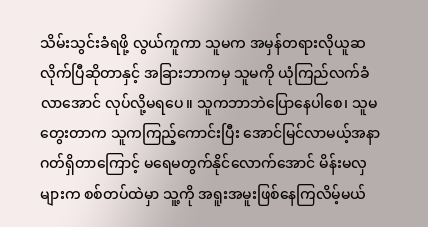သိမ်းသွင်းခံရဖို့ လွယ်ကူကာ သူမက အမှန်တရားလိုယူဆလိုက်ပြီဆိုတာနှင့် အခြားဘာကမှ သူမကို ယုံကြည်လက်ခံလာအောင် လုပ်လို့မရပေ။ သူကဘာဘဲပြောနေပါစေ၊ သူမတွေးတာက သူကကြည့်ကောင်းပြီး အောင်မြင်လာမယ့်အနာဂတ်ရှိတာကြောင့် မရေမတွက်နိုင်လောက်အောင် မိန်းမလှများက စစ်တပ်ထဲမှာ သူ့ကို အရူးအမူးဖြစ်နေကြလိမ့်မယ်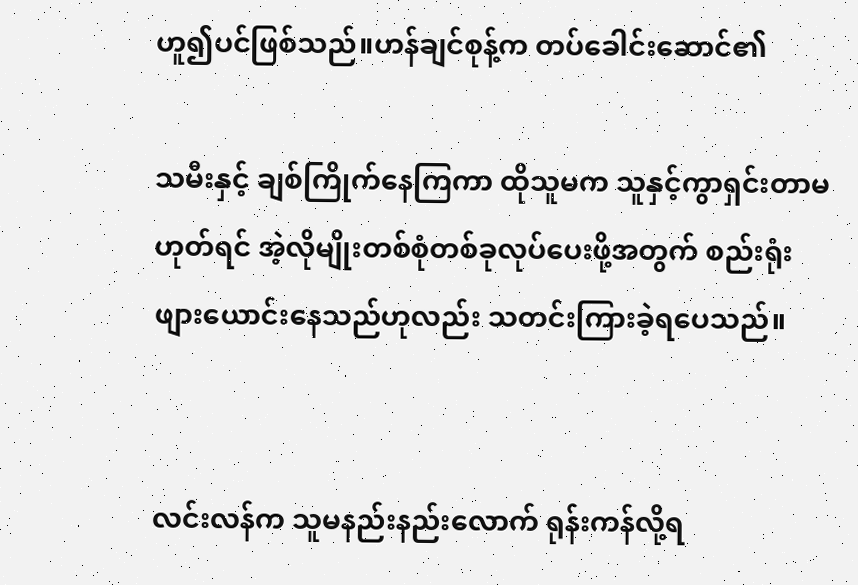ဟူ၍ပင်ဖြစ်သည်။ဟန်ချင်စုန့်က တပ်ခေါင်းဆောင်၏

သမီးနှင့် ချစ်ကြိုက်နေကြကာ ထိုသူမက သူနှင့်ကွာရှင်းတာမဟုတ်ရင် အဲ့လိုမျိုးတစ်စုံတစ်ခုလုပ်ပေးဖို့အတွက် စည်းရုံးဖျားယောင်းနေသည်ဟုလည်း သတင်းကြားခဲ့ရပေသည်။


လင်းလန်က သူမနည်းနည်းလောက် ရုန်းကန်လို့ရ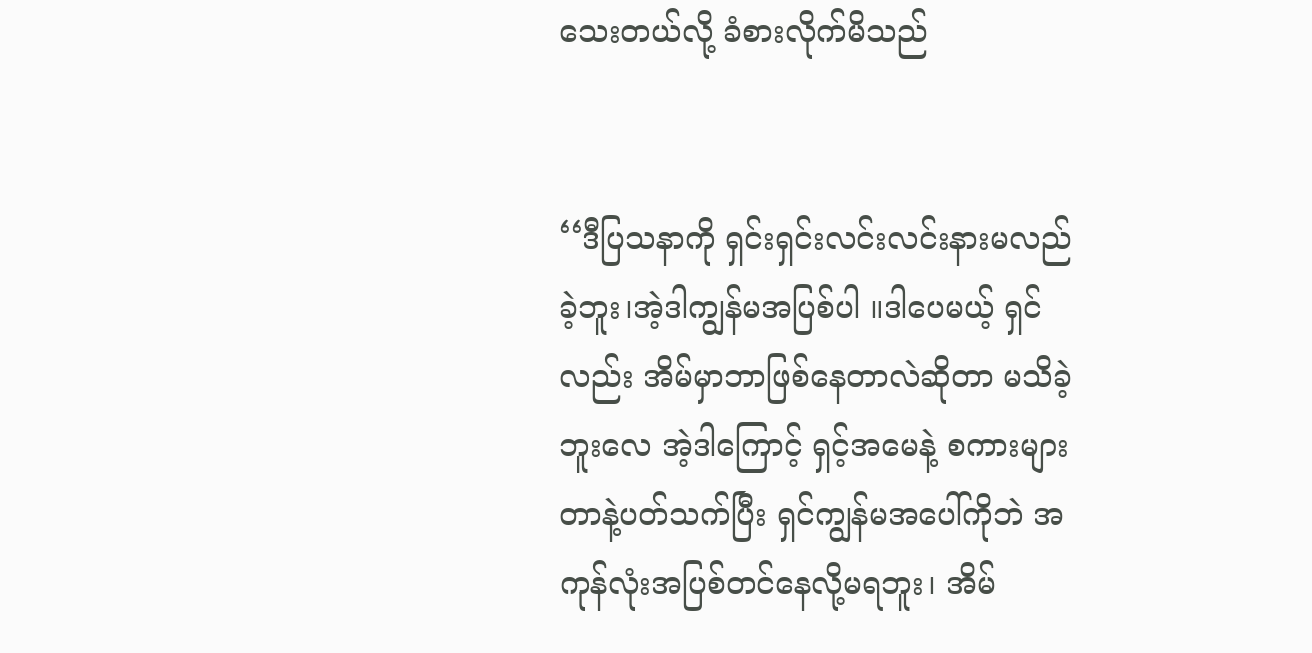သေးတယ်လို့ ခံစားလိုက်မိသည်


‘‘ဒီပြသနာကို ရှင်းရှင်းလင်းလင်းနားမလည်ခဲ့ဘူး၊အဲ့ဒါကျွန်မအပြစ်ပါ ။ဒါပေမယ့် ရှင်လည်း အိမ်မှာဘာဖြစ်နေတာလဲဆိုတာ မသိခဲ့ဘူးလေ အဲ့ဒါကြောင့် ရှင့်အမေနဲ့ စကားများတာနဲ့ပတ်သက်ပြီး ရှင်ကျွန်မအပေါ်ကိုဘဲ အကုန်လုံးအပြစ်တင်နေလို့မရဘူး၊ အိမ်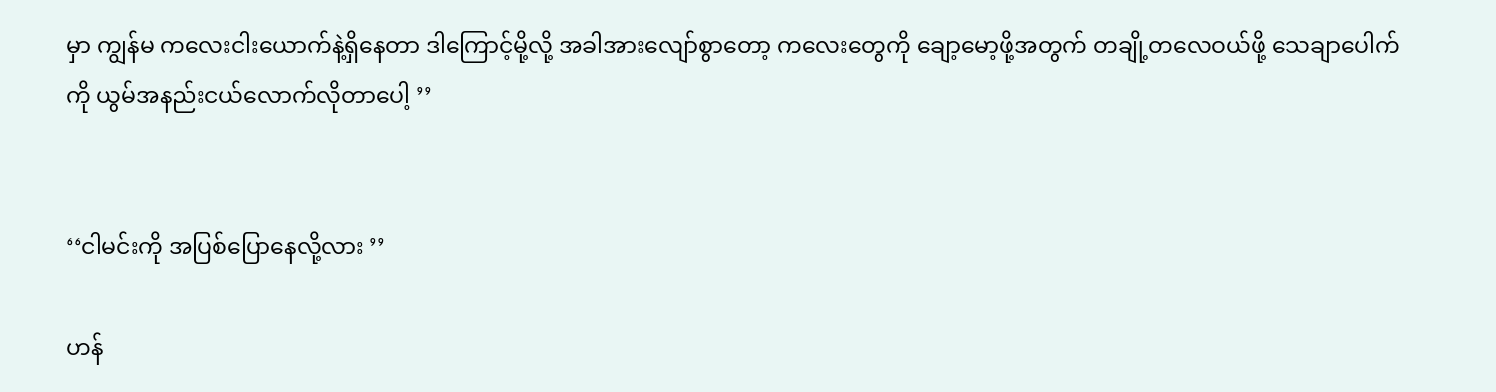မှာ ကျွန်မ ကလေးငါးယောက်နဲ့ရှိနေတာ ဒါကြောင့်မို့လို့ အခါအားလျော်စွာတော့ ကလေးတွေကို ချော့မော့ဖို့အတွက် တချို့တလေဝယ်ဖို့ သေချာပေါက်ကို ယွမ်အနည်းငယ်လောက်လိုတာပေါ့ ’’


‘‘ငါမင်းကို အပြစ်ပြောနေလို့လား ’’

ဟန်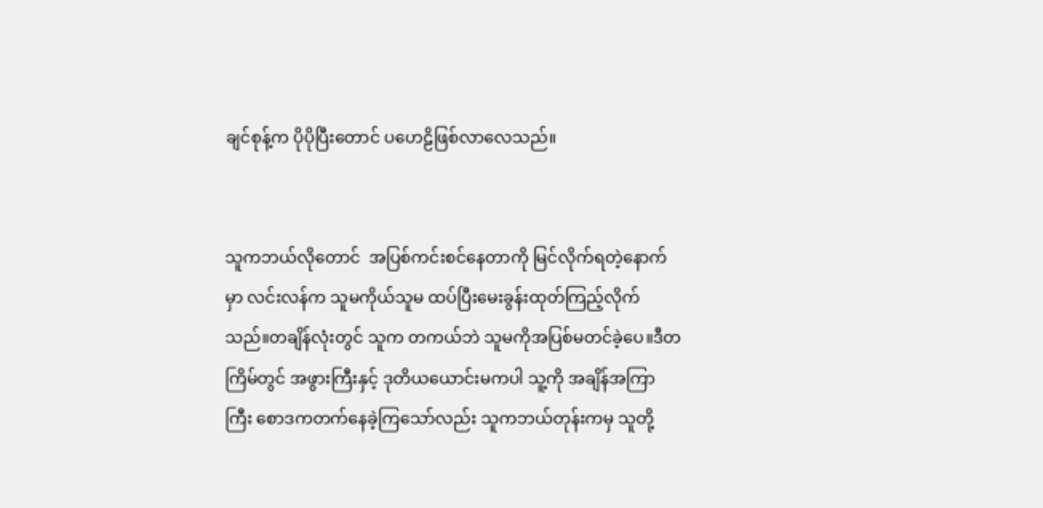ချင်စုန့်က ပိုပိုပြီးတောင် ပဟေဠိဖြစ်လာလေသည်။


သူကဘယ်လိုတောင်  အပြစ်ကင်းစင်နေတာကို မြင်လိုက်ရတဲ့နောက်မှာ လင်းလန်က သူမကိုယ်သူမ ထပ်ပြီးမေးခွန်းထုတ်ကြည့်လိုက်သည်။တချိန်လုံးတွင် သူက တကယ်ဘဲ သူမကိုအပြစ်မတင်ခဲ့ပေ။ဒီတကြိမ်တွင် အဖွားကြီးနှင့် ဒုတိယယောင်းမကပါ သူ့ကို အချိန်အကြာကြီး စောဒကတက်နေခဲ့ကြသော်လည်း သူကဘယ်တုန်းကမှ သူတို့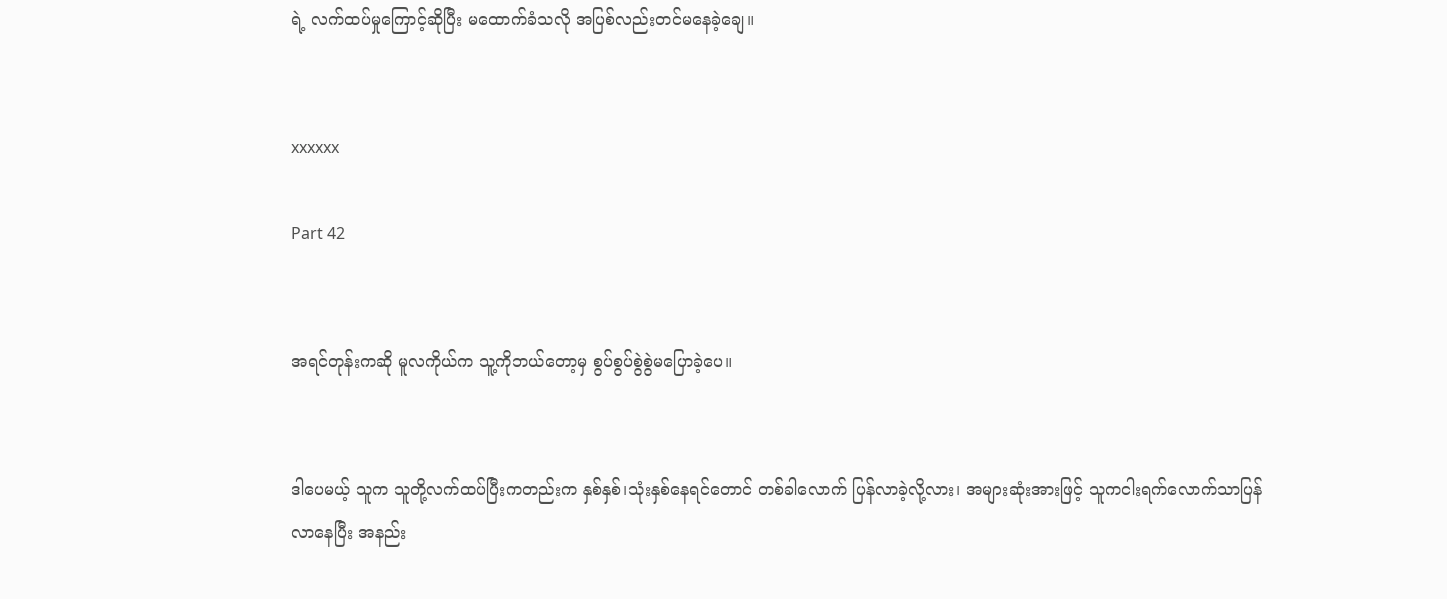ရဲ့ လက်ထပ်မှုကြောင့်ဆိုပြီး မထောက်ခံသလို အပြစ်လည်းတင်မနေခဲ့ချေ။


xxxxxx

Part 42


အရင်တုန်းကဆို မူလကိုယ်က သူ့ကိုဘယ်တော့မှ စွပ်စွပ်စွဲစွဲမပြောခဲ့ပေ။


ဒါပေမယ့် သူက သူတို့လက်ထပ်ပြီးကတည်းက နှစ်နှစ်၊သုံးနှစ်နေရင်တောင် တစ်ခါလောက် ပြန်လာခဲ့လို့လား၊ အများဆုံးအားဖြင့် သူကငါးရက်လောက်သာပြန်လာနေပြီး အနည်း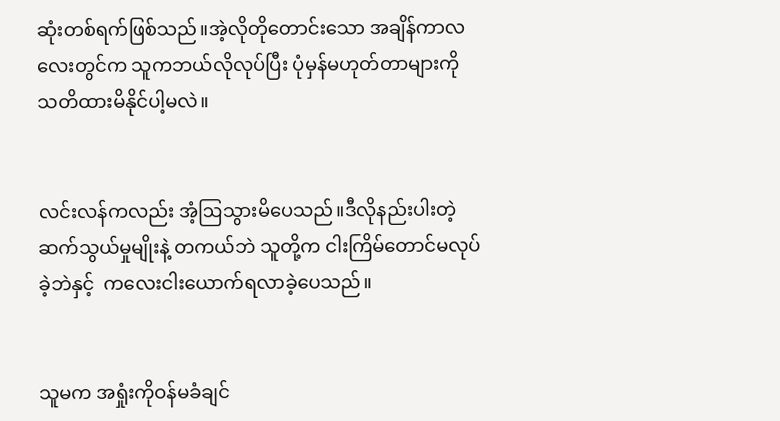ဆုံးတစ်ရက်ဖြစ်သည်။အဲ့လိုတိုတောင်း‌သော အချိန်ကာလလေးတွင်က သူကဘယ်လိုလုပ်ပြီး ပုံမှန်မဟုတ်တာများကို သတိထားမိနိုင်ပါ့မလဲ။


လင်းလန်ကလည်း အံ့ဩသွားမိပေသည်။ဒီလိုနည်းပါးတဲ့ ဆက်သွယ်မှုမျိုးနဲ့ တကယ်ဘဲ သူတို့က ငါးကြိမ်တောင်မလုပ်ခဲ့ဘဲနှင့်  ကလေးငါးယောက်ရလာခဲ့ပေသည်။


သူမက အရှုံးကိုဝန်မခံချင်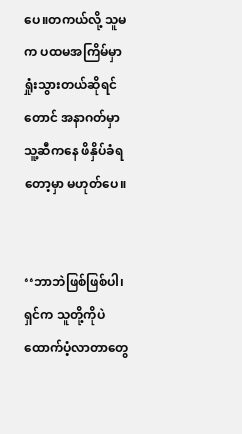ပေ။တကယ်လို့ သူမက ပထမအကြိမ်မှာရှုံးသွားတယ်ဆိုရင်တောင် အနာဂတ်မှာ သူ့ဆီကနေ ဖိနှိပ်ခံရတော့မှာ မဟုတ်ပေ။


‘‘ဘာဘဲဖြစ်ဖြစ်ပါ၊ ရှင်က သူတို့ကိုပဲ ထောက်ပံ့လာတာတွေ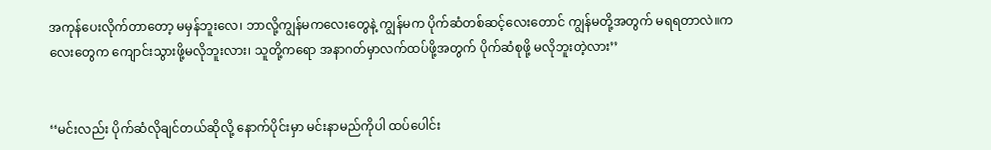အကုန်ပေးလိုက်တာတော့ မမှန်ဘူးလေ၊ ဘာလို့ကျွန်မကလေးတွေနဲ့ ကျွန်မက ပိုက်ဆံတစ်ဆင့်လေးတောင် ကျွန်မတို့အတွက် မရရတာလဲ။ကလေးတွေက ကျောင်းသွားဖို့မလိုဘူးလား၊ သူတို့ကရော အနာဂတ်မှာလက်ထပ်ဖို့အတွက် ပိုက်ဆံစုဖို့ မလိုဘူးတဲ့လား’’


‘‘မင်းလည်း ပိုက်ဆံလိုချင်တယ်ဆိုလို့ နောက်ပိုင်းမှာ မင်းနာမည်ကိုပါ ထပ်ပေါင်း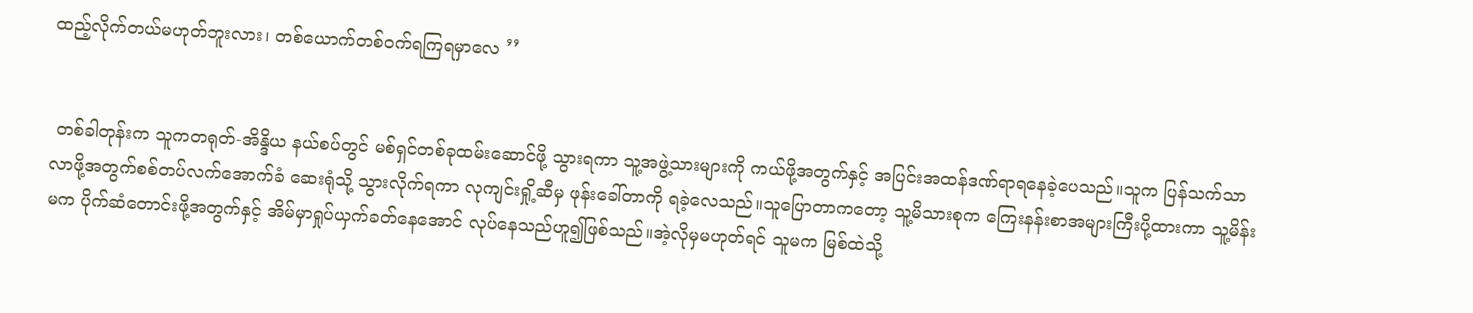ထည့်လိုက်တယ်မဟုတ်ဘူးလား၊ တစ်ယောက်တစ်ဝက်ရကြရမှာလေ ’’


 တစ်ခါတုန်းက သူကတရုတ်-အိန္ဒိယ နယ်စပ်တွင် မစ်ရှင်တစ်ခုထမ်းဆောင်ဖို့ သွားရကာ သူ့အဖွဲ့သားများကို ကယ်ဖို့အတွက်နှင့် အပြင်းအထန်ဒဏ်ရာရနေခဲ့ပေသည်။သူက ပြန်သက်သာလာဖို့အတွက်စစ်တပ်လက်အောက်ခံ ဆေးရုံသို့ သွားလိုက်ရကာ လုကျင်းရှို့ဆီမှ ဖုန်းခေါ်တာကို ရခဲ့လေသည်။သူပြောတာကတော့ သူ့မိသားစုက ကြေးနန်းစာအများကြီးပို့ထားကာ သူ့မိန်းမက ပိုက်ဆံတောင်းဖို့အတွက်နှင့် အိမ်မှာရှုပ်ယှက်ခတ်နေအောင် လုပ်နေသည်ဟူ၍ဖြစ်သည်။အဲ့လိုမှမဟုတ်ရင် သူမက မြစ်ထဲသို့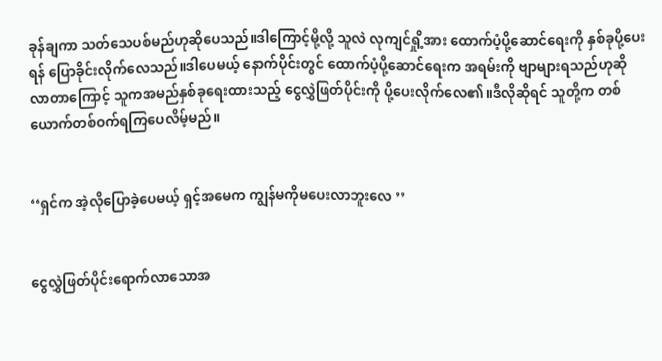ခုန်ချကာ သတ်သေပစ်မည်ဟုဆိုပေသည်။ဒါကြောင့်မို့လို့ သူလဲ လုကျင်ရှို့အား ထောက်ပံ့ပို့ဆောင်ရေးကို နှစ်ခုပို့ပေးရန် ပြောခိုင်းလိုက်လေသည်။ဒါပေမယ့် နောက်ပိုင်းတွင် ထောက်ပံ့ပို့ဆောင်ရေးက အရမ်းကို ဗျာများရသည်ဟုဆိုလာ‌တာကြောင့် သူကအမည်နှစ်ခုရေးထားသည့် ငွေလွှဲဖြတ်ပိုင်းကို ပို့ပေးလိုက်‌လေ၏။ဒီလိုဆိုရင် သူတို့က တစ်ယောက်တစ်ဝက်ရကြပေလိမ့်မည်။


‘‘ရှင်က အဲ့လိုပြောခဲ့ပေမယ့် ရှင့်အမေက ကျွန်မကိုမပေးလာဘူးလေ ’’


ငွေလွှဲဖြတ်ပိုင်းရောက်လာသောအ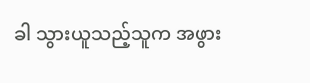ခါ သွားယူသည့်သူက အဖွား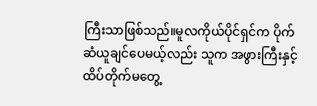ကြီးသာဖြစ်သည်။မူလကိုယ်ပိုင်ရှင်က ပိုက်ဆံယူချင်ပေမယ့်လည်း သူက အဖွားကြီးနှင့် ထိပ်တိုက်မတွေ့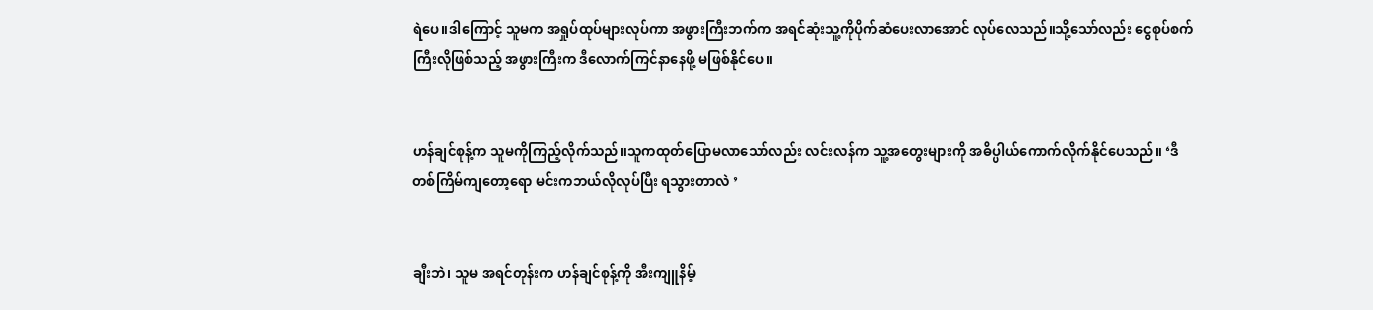ရဲပေ။ဒါကြောင့် သူမက အရှုပ်ထုပ်များလုပ်ကာ အဖွားကြီးဘက်က အရင်ဆုံးသူ့ကိုပိုက်ဆံပေးလာအောင် လုပ်လေသည်။သို့သော်လည်း ငွေစုပ်စက်ကြီးလိုဖြစ်သည့် အဖွားကြီးက ဒီလောက်ကြင်နာနေဖို့ မဖြစ်နိုင်ပေ။


ဟန်ချင်စုန့်က သူမကိုကြည့်လိုက်သည်။သူကထုတ်‌ပြောမလာသော်လည်း လင်းလန်က သူ့အတွေးများကို အဓိပ္ပါယ်ကောက်လိုက်နိုင်ပေသည်။ ‘ဒီတစ်ကြိမ်ကျတော့ရော မင်းကဘယ်လိုလုပ်ပြီး ရသွားတာလဲ ’


ချီးဘဲ၊ သူမ အရင်တုန်းက ဟန်ချင်စုန့်ကို အီးကျူနိမ့်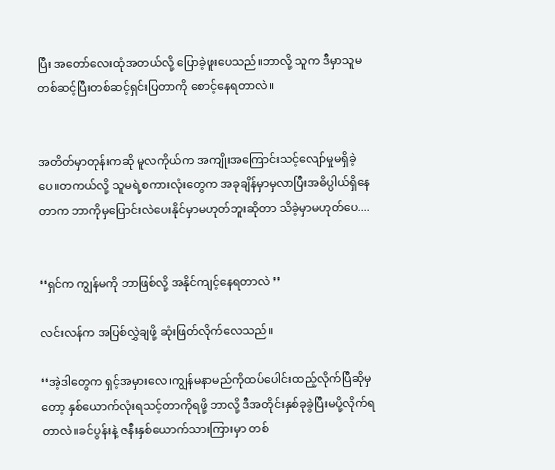ပြီး အတော်လေးထုံအတယ်လို့ ပြောခဲ့ဖူးပေသည်။ဘာလို့ သူက ဒီမှာသူမ တစ်ဆင့်ပြီးတစ်ဆင့်ရှင်းပြ‌တာကို စောင့်နေရတာလဲ။


အတိတ်မှာတုန်းကဆို မူလကိုယ်က အ‌ကျိုးအကြောင်းသင့်လျော်မှုမရှိခဲ့ပေ။တကယ်လို့ သူမရဲ့စကားလုံးတွေက အခုချိန်မှာမှလာပြီးအဓိပ္ပါယ်ရှိနေတာက ဘာကိုမှပြောင်းလဲပေးနိုင်မှာမဟုတ်ဘူးဆိုတာ သိခဲ့မှာမဟုတ်ပေ....


‘‘ရှင်က ကျွန်မကို ဘာဖြစ်လို့ အနိုင်ကျင့်နေရတာလဲ ’’

လင်းလန်က အပြစ်လွှဲချဖို့ ဆုံးဖြတ်လိုက်လေသည်။

‘‘အဲ့ဒါတွေက ရှင့်အမှားလေ၊ကျွန်မနာမည်ကိုထပ်ပေါင်းထည့်လိုက်ပြီဆိုမှတော့ နှစ်ယောက်လုံးရသင့်တာကိုရဖို့ ဘာလို့ ဒီအတိုင်းနှစ်ခုခွဲပြီးမပို့လိုက်ရတာလဲ။‌ခင်ပွန်းနဲ့ ဇနီးနှစ်ယောက်သားကြားမှာ တစ်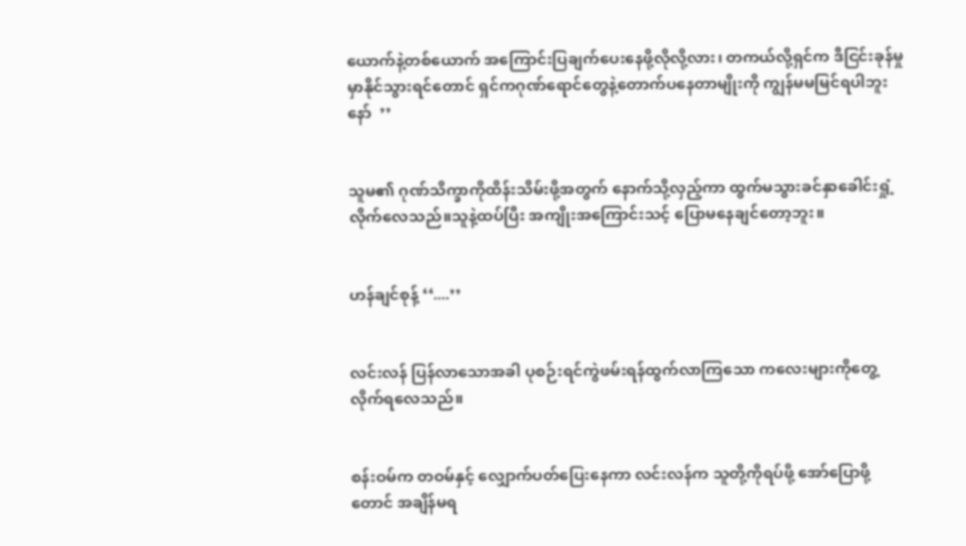ယောက်နဲ့တစ်ယောက် အကြောင်းပြချက်ပေးနေဖို့လိုလို့လား၊ တကယ်လို့ရှင်က ဒီငြင်းခုန်မှုမှာနိုင်သွားရင်တောင် ရှင်ကဂုဏ်ရောင်တွေနဲ့တောက်ပနေတာမျိုးကို ကျွန်မမမြင်ရပါဘူးနော်  ’’


သူမ၏ ဂုဏ်သိက္ခာကိုထိန်းသိမ်းဖို့အတွက် နောက်သို့လှည့်ကာ ထွက်မသွားခင်နှာခေါင်းရှုံ့လိုက်လေသည်။သူနဲ့ထပ်ပြီး အကျိုးအကြောင်းသင့် ပြောမနေချင်တော့ဘူး။


ဟန်ချင်စုန့် ‘‘....’’


လင်းလန် ပြန်လာသောအခါ ပုစဉ်းရင်ကွဲဖမ်းရန်ထွက်လာကြသော ကလေးများကိုတွေ့လိုက်ရလေသည်။


စန်းဝမ်က တဝမ်နှင့် လျှောက်ပတ်ပြေးနေကာ လင်းလန်က သူတို့ကိုရပ်ဖို့ အော်ပြောဖို့တောင် အချိန်မရ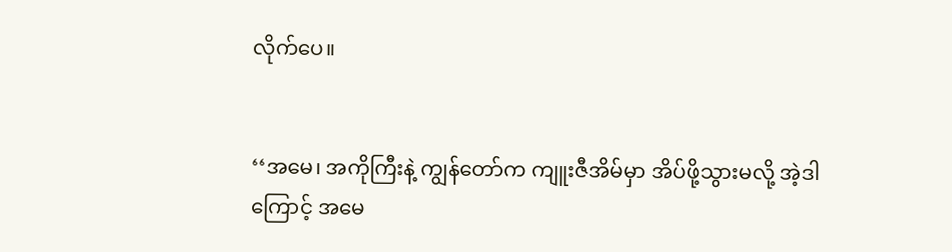လိုက်ပေ။


‘‘အမေ၊ အကိုကြီးနဲ့ ကျွန်တော်က ကျူးဇီ‌အိမ်မှာ အိပ်ဖို့သွားမလို့ အဲ့ဒါကြောင့် အမေ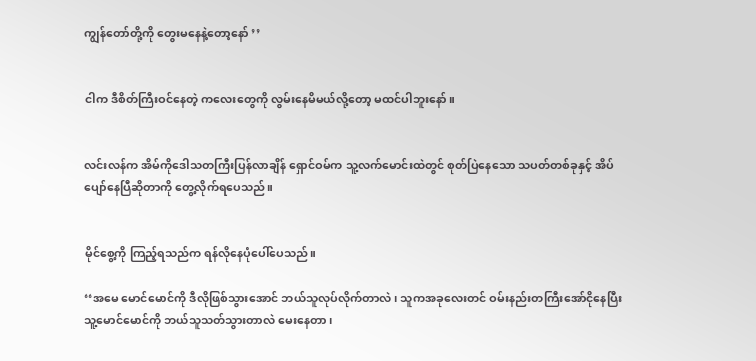ကျွန်တော်တို့ကို တွေးမနေနဲ့တော့နော် ’’


ငါက ဒီစိတ်ကြီးဝင်နေတဲ့ ကလေးတွေကို လွမ်းနေမိမယ်လို့တော့ မထင်ပါဘူးနော်။


လင်းလန်က အိမ်ကိုဒေါသတကြီးပြန်လာချိန် ရှောင်ဝမ်က သူ့လက်မောင်းထဲတွင် စုတ်ပြဲနေသော သပတ်တစ်ခုနှင့် အိပ်ပျော်နေပြီဆိုတာကို တွေ့လိုက်ရပေသည်။


မိုင်စွေ့ကို ကြည့်ရသည်က ရန်လိုနေပုံပေါ်ပေသည်။

‘‘အမေ မောင်မောင်ကို ဒီလိုဖြစ်သွားအောင် ဘယ်သူလုပ်လိုက်တာလဲ၊ သူကအခုလေးတင် ဝမ်းနည်းတကြီးအော်ငိုနေပြီး သူ့မောင်မောင်ကို ဘယ်သူသတ်သွားတာလဲ မေးနေတာ၊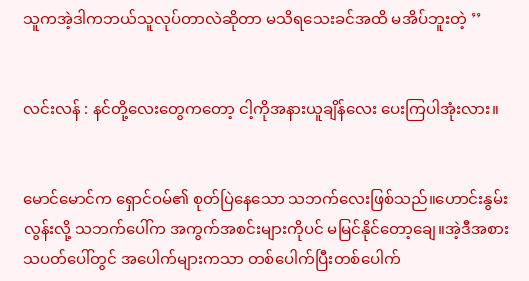သူကအဲ့ဒါကဘယ်သူလုပ်တာလဲဆိုတာ မသိရသေးခင်အထိ မအိပ်ဘူးတဲ့ ’’


လင်းလန် : နင်တို့လေးတွေကတော့ ငါ့ကိုအနားယူချိန်လေး ပေးကြပါအုံးလား။


မောင်မောင်က ရှောင်ဝမ်၏ စုတ်ပြဲနေသော သဘက်လေးဖြစ်သည်။ဟောင်းနွမ်းလွန်းလို့ သဘက်ပေါ်က အကွက်အစင်းများကိုပင် မမြင်နိုင်တော့ချေ။အဲ့ဒီအစား သပတ်ပေါ်တွင် အပေါက်များကသာ တစ်‌ပေါက်ပြီးတစ်ပေါက်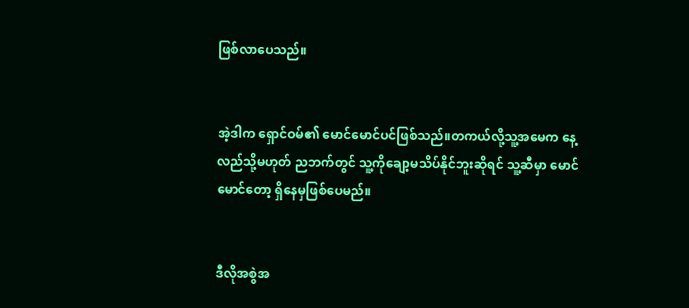ဖြစ်လာပေသည်။


အဲ့ဒါက ရှောင်ဝမ်၏ မောင်မောင်ပင်ဖြစ်သည်။တကယ်လို့သူ့အမေက နေ့လည်သို့မဟုတ် ညဘက်တွင် သူ့ကိုချော့မသိပ်နိုင်ဘူးဆိုရင် သူ့ဆီမှာ မောင်မောင်တော့ ရှိနေမှဖြစ်ပေမည်။


ဒီလိုအစွဲအ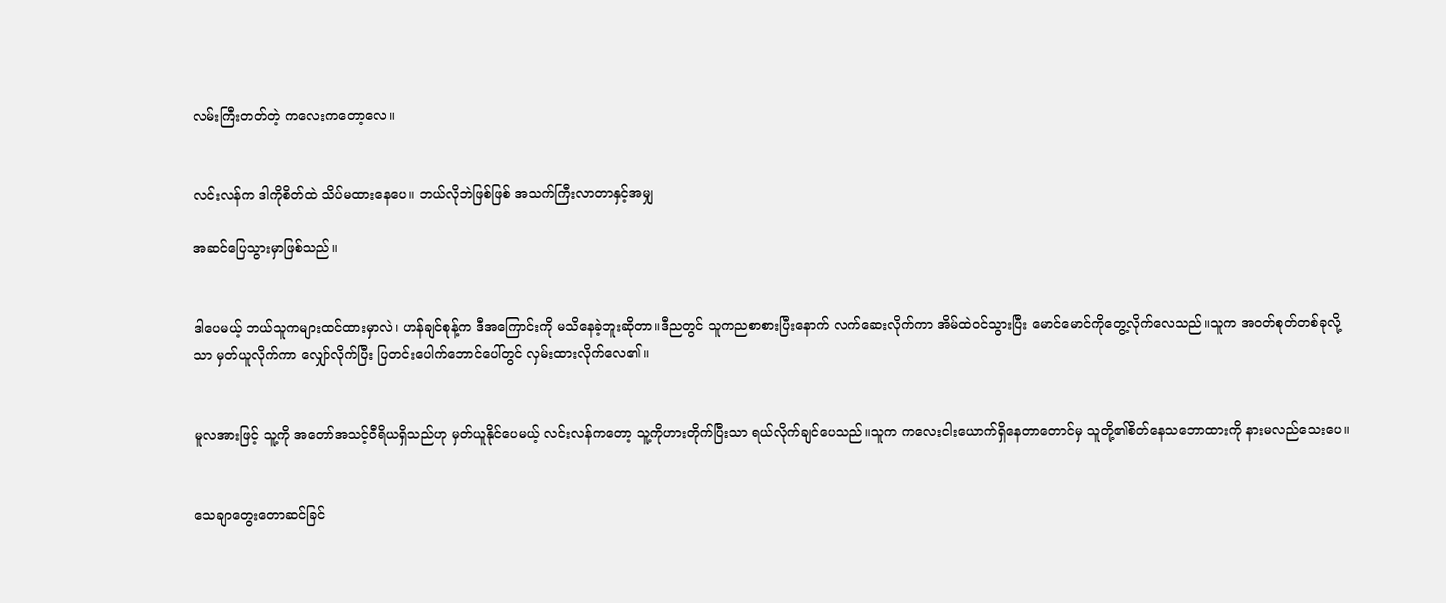လမ်းကြီးတတ်တဲ့ ကလေးကတော့လေ။


လင်းလန်က ဒါကိုစိတ်ထဲ သိပ်မထားနေပေ။ ဘယ်လိုဘဲဖြစ်ဖြစ် အသက်ကြီးလာတာနှင့်အမျှ

အဆင်ပြေသွားမှာဖြစ်သည်။


ဒါပေမယ့် ဘယ်သူကများထင်ထားမှာလဲ၊ ဟန်ချင်စုန့်က ဒီအကြောင်းကို မသိနေခဲ့ဘူးဆိုတာ။ဒီညတွင် သူကညစာစားပြီးနောက် လက်ဆေးလိုက်ကာ အိမ်ထဲဝင်သွားပြီး မောင်မောင်ကိုတွေ့လိုက်လေသည်။သူက အဝတ်စုတ်တစ်ခုလို့သာ မှတ်ယူလိုက်ကာ ‌လျှော်လိုက်ပြီး ပြတင်းပေါက်ဘောင်ပေါ်တွင် လှမ်းထားလိုက်လေ၏။


မူလအားဖြင့် သူ့ကို အတော်အသင့်ဝီရိယရှိသည်ဟု မှတ်ယူနိုင်ပေမယ့် လင်းလန်ကတော့ သူ့ကိုဟားတိုက်ပြီးသာ ရယ်လိုက်ချင်ပေသည်။သူက ကလေးငါးယောက်ရှိနေတာတောင်မှ သူတို့၏စိတ်နေသဘောထားကို နားမလည်သေးပေ။


သေချာတွေးတောဆင်ခြင်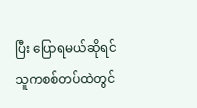ပြီး ပြောရမယ်ဆိုရင် သူကစစ်တပ်ထဲတွင်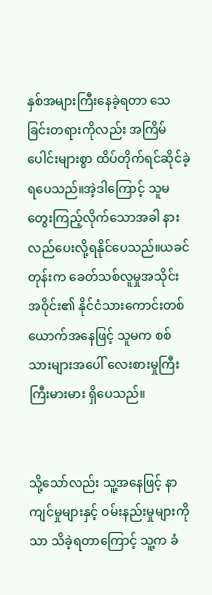နှစ်အများကြီးနေခဲ့ရတာ သေခြင်းတရားကိုလည်း အကြိမ်ပေါင်းများစွာ ထိပ်တိုက်ရင်ဆိုင်ခဲ့ရပေသည်။အဲ့ဒါကြောင့် သူမတွေးကြည့်လိုက်သောအခါ နားလည်ပေးလို့ရနိုင်ပေသည်။ယခင်တုန်းက ခေတ်သစ်လူမှုအသိုင်းအဝိုင်း၏ နိုင်ငံသားကောင်းတစ်ယောက်အနေဖြင့် သူမက စစ်သားများအပေါ် လေးစားမှုကြီးကြီးမားမား ရှိပေသည်။


သို့သော်လည်း သူ့အနေဖြင့် နာကျင်မှုများနှင့် ဝမ်းနည်းမှုများကိုသာ သိခဲ့ရတာကြောင့် သူ့က ခံ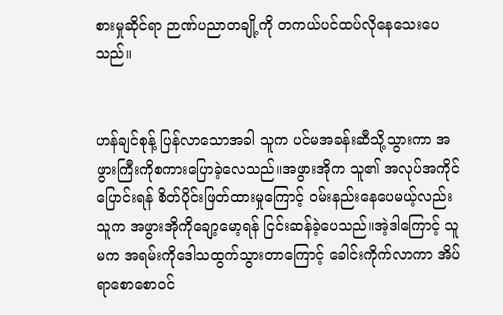စားမှုဆိုင်ရာ ဉာဏ်ပညာတချို့ကို တကယ်ပင်ထပ်‌လိုနေသေးပေသည်။


ဟန်ချင်စုန့် ပြန်လာသောအခါ သူက ပင်မအခန်းဆီသို့သွားကာ အဖွားကြီးကိုစကားပြောခဲ့လေသည်။အဖွားအိုက သူ၏ အလုပ်အကိုင်ပြောင်းရန် စိတ်ပိုင်းဖြတ်ထားမှုကြောင့် ဝမ်းနည်းနေပေမယ့်လည်း သူက အဖွားအိုကိုချော့မော့ရန် ငြင်းဆန်ခဲ့ပေသည်။အဲ့ဒါကြောင့် သူမက အရမ်းကိုဒေါသထွက်သွားတာကြောင့် ခေါင်းကိုက်လာကာ အိပ်ရာစောစောဝင်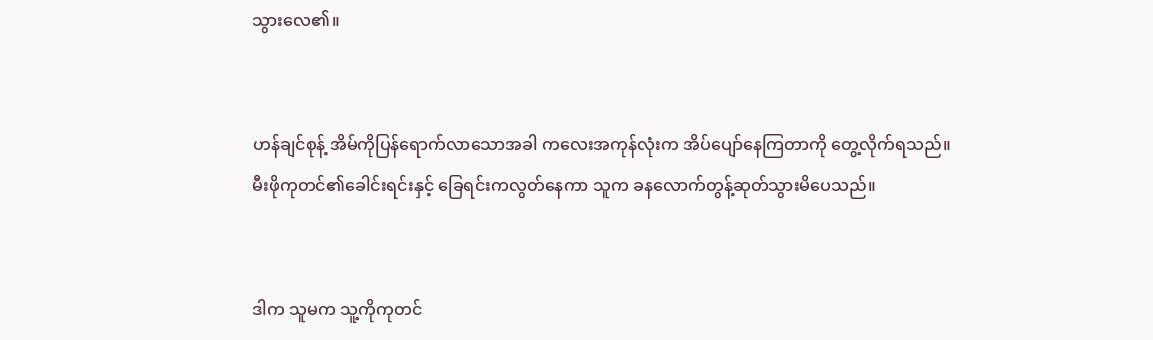သွားလေ၏။


ဟန်ချင်စုန့် အိမ်ကိုပြန်ရောက်လာသောအခါ ကလေး‌အကုန်လုံးက အိပ်ပျော်နေကြတာကို တွေ့လိုက်ရသည်။မီးဖိုကုတင်၏ခေါင်းရင်းနှင့် ခြေရင်းကလွတ်နေကာ သူက ခနလောက်တွန့်ဆုတ်သွားမိပေသည်။


ဒါက သူမက သူ့ကိုကုတင်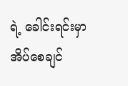ရဲ့ ခေါင်းရင်းမှာ အိပ်စေချင်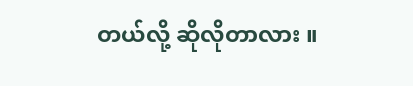တယ်လို့ ဆိုလိုတာလား ။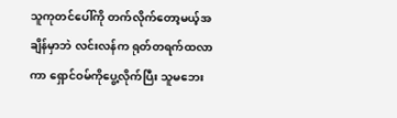သူကုတင်ပေါ်ကို တက်လိုက်တော့မယ့်အချိန်မှာဘဲ လင်းလန်က ရုတ်တရက်ထလာကာ ရှောင်ဝမ်ကိုပွေ့လိုက်ပြီး သူမဘေး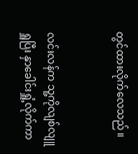တွင်ထားလိုက်လေသည်။


လင်းလန်က သူ့ကိုလျစ်လျူရှူပြီး နှာခေါင်းရှူံ့လိုက်ကာ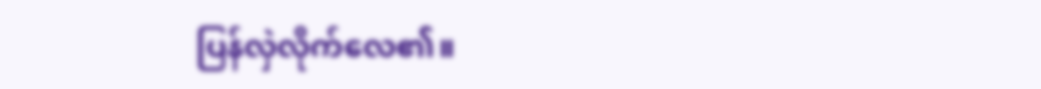ပြန်လှဲလိုက်လေ၏။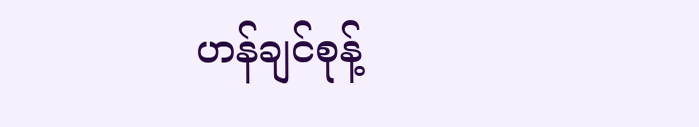ဟန်ချင်စုန့်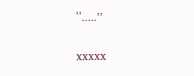‘‘.....’’


xxxxx